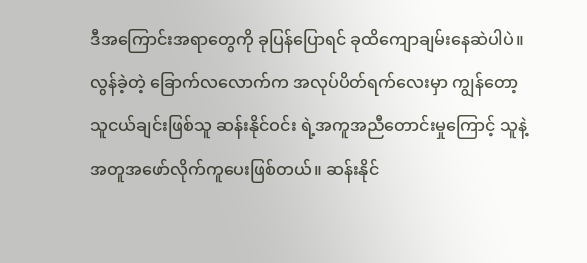ဒီအကြောင်းအရာတွေကို ခုပြန်ပြောရင် ခုထိကျောချမ်းနေဆဲပါပဲ။
လွန်ခဲ့တဲ့ ခြောက်လလောက်က အလုပ်ပိတ်ရက်လေးမှာ ကျွန်တော့
သူငယ်ချင်းဖြစ်သူ ဆန်းနိုင်ဝင်း ရဲ့အကူအညီတောင်းမှုကြောင့် သူနဲ့
အတူအဖော်လိုက်ကူပေးဖြစ်တယ်။ ဆန်းနိုင်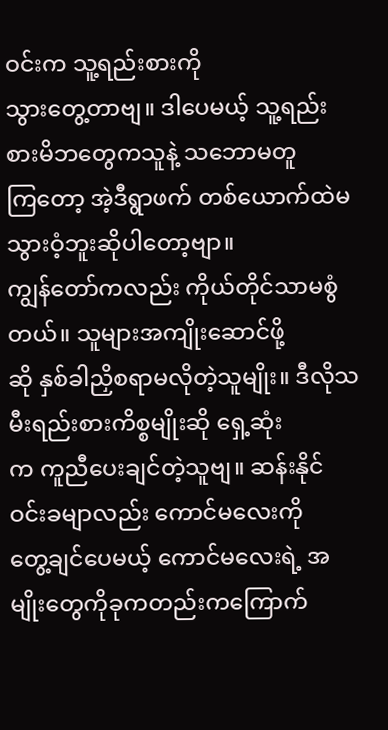ဝင်းက သူ့ရည်းစားကို
သွားတွေ့တာဗျ။ ဒါပေမယ့် သူ့ရည်းစားမိဘတွေကသူနဲ့ သဘောမတူ
ကြတော့ အဲ့ဒီရွာဖက် တစ်ယောက်ထဲမသွားဝံ့ဘူးဆိုပါတော့ဗျာ။
ကျွန်တော်ကလည်း ကိုယ်တိုင်သာမစွံတယ်။ သူများအကျိုးဆောင်ဖို့
ဆို နှစ်ခါညှိစရာမလိုတဲ့သူမျိုး။ ဒီလိုသမီးရည်းစားကိစ္စမျိုးဆို ရှေ့ဆုံး
က ကူညီပေးချင်တဲ့သူဗျ။ ဆန်းနိုင်ဝင်းခမျာလည်း ကောင်မလေးကို
တွေ့ချင်ပေမယ့် ကောင်မလေးရဲ့ အမျိုးတွေကိုခုကတည်းကကြောက်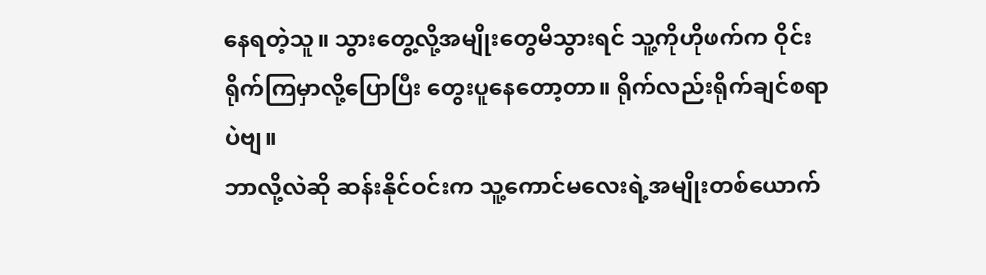နေရတဲ့သူ။ သွားတွေ့လို့အမျိုးတွေမိသွားရင် သူ့ကိုဟိုဖက်က ဝိုင်း
ရိုက်ကြမှာလို့ပြောပြီး တွေးပူနေတော့တာ။ ရိုက်လည်းရိုက်ချင်စရာ
ပဲဗျ။
ဘာလို့လဲဆို ဆန်းနိုင်ဝင်းက သူ့ကောင်မလေးရဲ့အမျိုးတစ်ယောက်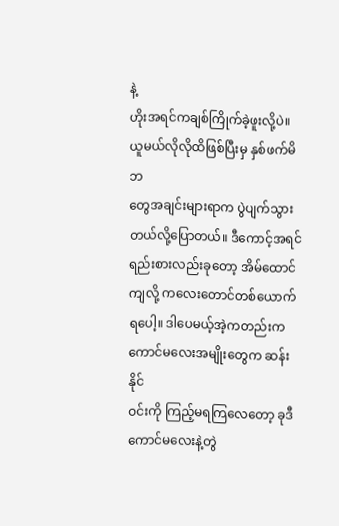နဲ့
ဟိုးအရင်ကချစ်ကြိုက်ခဲ့ဖူးလို့ပဲ။ ယူမယ်လိုလိုထိဖြစ်ပြီးမှ နှစ်ဖက်မိဘ
တွေအချင်းများရာက ပွဲပျက်သွားတယ်လို့ပြောတယ်။ ဒီကောင့်အရင်
ရည်းစားလည်းခုတော့ အိမ်ထောင်ကျလို့ ကလေးတောင်တစ်ယောက်
ရပေါ့။ ဒါပေမယ့်အဲ့ကတည်းက ကောင်မလေးအမျိုးတွေက ဆန်းနိုင်
ဝင်းကို ကြည့်မရကြလေတော့ ခုဒီကောင်မလေးနဲ့တွဲ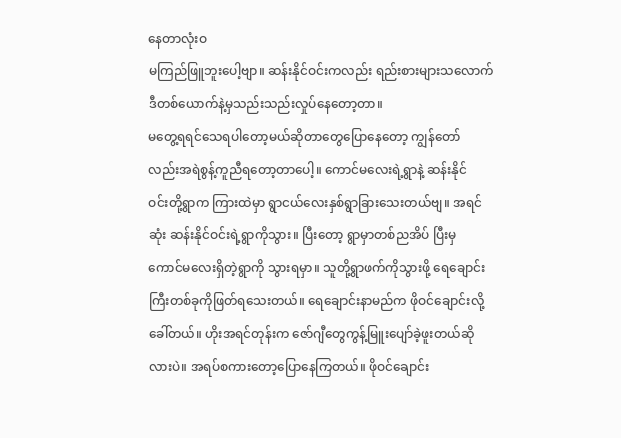နေတာလုံးဝ
မကြည်ဖြူဘူးပေါ့ဗျာ။ ဆန်းနိုင်ဝင်းကလည်း ရည်းစားများသလောက်
ဒီတစ်ယောက်နဲ့မှသည်းသည်းလှုပ်နေတော့တာ။
မတွေ့ရရင်သေရပါတော့မယ်ဆိုတာတွေပြောနေတော့ ကျွန်တော်
လည်းအရဲစွန့်ကူညီရတော့တာပေါ့။ ကောင်မလေးရဲ့ရွာနဲ့ ဆန်းနိုင်
ဝင်းတို့ရွာက ကြားထဲမှာ ရွာငယ်လေးနှစ်ရွာခြားသေးတယ်ဗျ။ အရင်
ဆုံး ဆန်းနိုင်ဝင်းရဲ့ရွာကိုသွား။ ပြီးတော့ ရွာမှာတစ်ညအိပ် ပြီးမှ
ကောင်မလေးရှိတဲ့ရွာကို သွားရမှာ။ သူတို့ရွာဖက်ကိုသွားဖို့ ရေချောင်း
ကြီးတစ်ခုကိုဖြတ်ရသေးတယ်။ ရေချောင်းနာမည်က ဖိုဝင်ချောင်းလို့
ခေါ်တယ်။ ဟိုးအရင်တုန်းက ဇော်ဂျီတွေကွန့်မြူးပျော်ခဲ့ဖူးတယ်ဆို
လားပဲ။ အရပ်စကားတော့ပြောနေကြတယ်။ ဖိုဝင်ချောင်း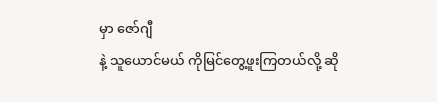မှာ ဇော်ဂျီ
နဲ့ သူယောင်မယ် ကိုမြင်တွေ့ဖူးကြတယ်လို့ ဆို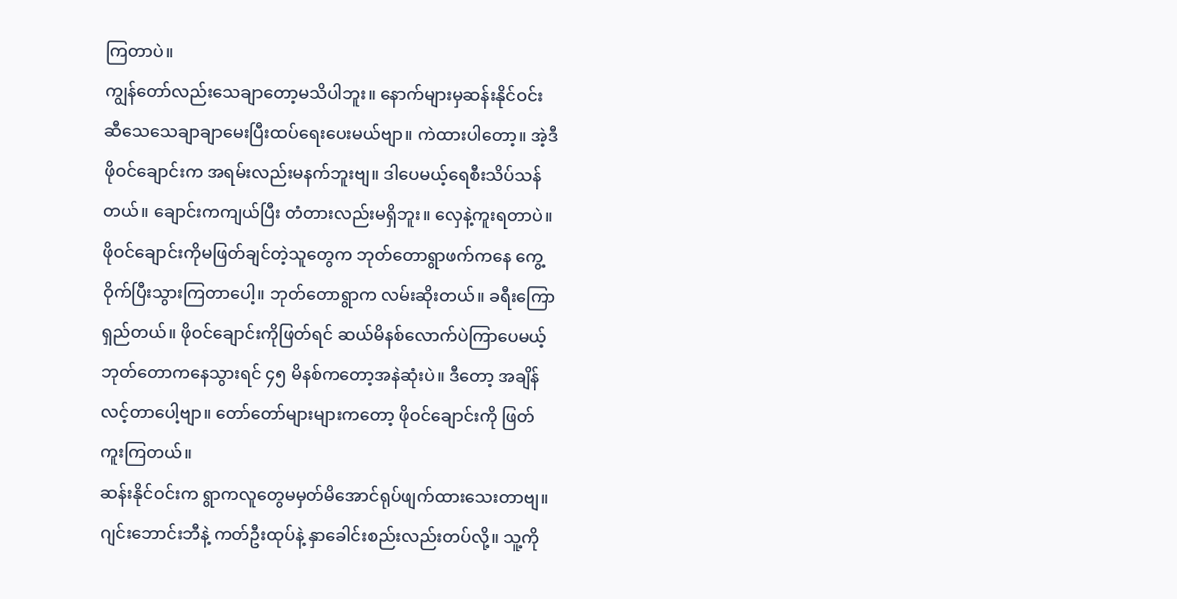ကြတာပဲ။
ကျွန်တော်လည်းသေချာတော့မသိပါဘူး။ နောက်များမှဆန်းနိုင်ဝင်း
ဆီသေသေချာချာမေးပြီးထပ်ရေးပေးမယ်ဗျာ။ ကဲထားပါတော့။ အဲ့ဒီ
ဖိုဝင်ချောင်းက အရမ်းလည်းမနက်ဘူးဗျ။ ဒါပေမယ့်ရေစီးသိပ်သန်
တယ်။ ချောင်းကကျယ်ပြီး တံတားလည်းမရှိဘူး။ လှေနဲ့ကူးရတာပဲ။
ဖိုဝင်ချောင်းကိုမဖြတ်ချင်တဲ့သူတွေက ဘုတ်တောရွာဖက်ကနေ ကွေ့
ဝိုက်ပြီးသွားကြတာပေါ့။ ဘုတ်တောရွာက လမ်းဆိုးတယ်။ ခရီးကြော
ရှည်တယ်။ ဖိုဝင်ချောင်းကိုဖြတ်ရင် ဆယ်မိနစ်လောက်ပဲကြာပေမယ့်
ဘုတ်တောကနေသွားရင် ၄၅ မိနစ်ကတော့အနဲဆုံးပဲ။ ဒီတော့ အချိန်
လင့်တာပေါ့ဗျာ။ တော်တော်များများကတော့ ဖိုဝင်ချောင်းကို ဖြတ်
ကူးကြတယ်။
ဆန်းနိုင်ဝင်းက ရွာကလူတွေမမှတ်မိအောင်ရုပ်ဖျက်ထားသေးတာဗျ။
ဂျင်းဘောင်းဘီနဲ့ ကတ်ဦးထုပ်နဲ့ နှာခေါင်းစည်းလည်းတပ်လို့။ သူ့ကို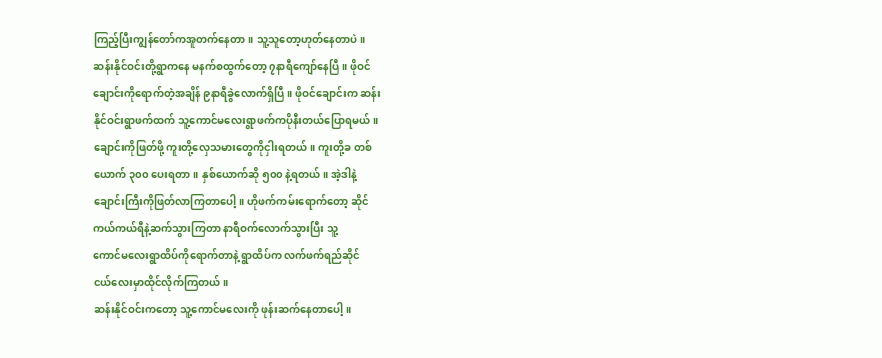ကြည့်ပြီးကျွန်တော်ကအူတက်နေတာ။ သူ့သူတော့ဟုတ်နေတာပဲ။
ဆန်းနိုင်ဝင်းတို့ရွာကနေ မနက်စထွက်တော့ ၇နာရီကျော်နေပြီ။ ဖိုဝင်
ချောင်းကိုရောက်တဲ့အချိန် ၉နာရီခွဲလောက်ရှိပြီ။ ဖိုဝင်ချောင်းက ဆန်း
နိုင်ဝင်းရွာဖက်ထက် သူ့ကောင်မလေးရွာဖက်ကပိုနီးတယ်ပြောရမယ်။
ချောင်းကိုဖြတ်ဖို့ ကူးတို့လှေသမားတွေကိုငှါးရတယ်။ ကူးတို့ခ တစ်
ယောက် ၃၀၀ ပေးရတာ။ နှစ်ယောက်ဆို ၅၀၀ နဲ့ရတယ်။ အဲ့ဒါနဲ့
ချောင်းကြီးကိုဖြတ်လာကြတာပေါ့။ ဟိုဖက်ကမ်းရောက်တော့ ဆိုင်
ကယ်ကယ်ရီနဲ့ဆက်သွားကြတာ နာရီဝက်လောက်သွားပြီး သူ့
ကောင်မလေးရွာထိပ်ကိုရောက်တာနဲ့ ရွာထိပ်က လက်ဖက်ရည်ဆိုင်
ငယ်လေးမှာထိုင်လိုက်ကြတယ်။
ဆန်းနိုင်ဝင်းကတော့ သူ့ကောင်မလေးကို ဖုန်းဆက်နေတာပေါ့။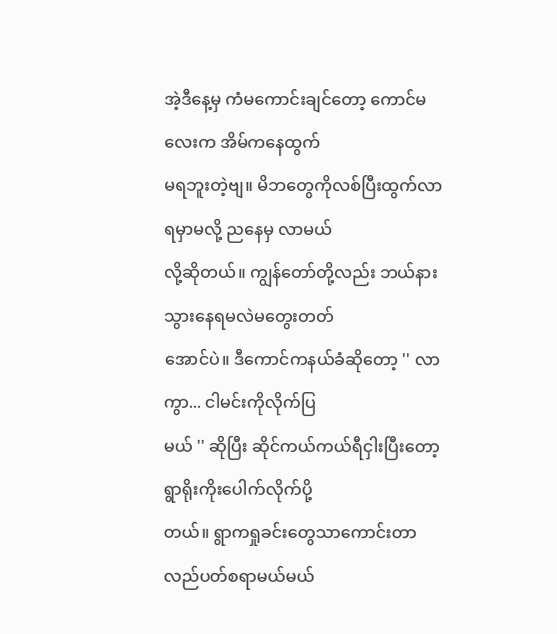အဲ့ဒီနေ့မှ ကံမကောင်းချင်တော့ ကောင်မလေးက အိမ်ကနေထွက်
မရဘူးတဲ့ဗျ။ မိဘတွေကိုလစ်ပြီးထွက်လာရမှာမလို့ ညနေမှ လာမယ်
လို့ဆိုတယ်။ ကျွန်တော်တို့လည်း ဘယ်နားသွားနေရမလဲမတွေးတတ်
အောင်ပဲ။ ဒီကောင်ကနယ်ခံဆိုတော့ '' လာကွာ... ငါမင်းကိုလိုက်ပြ
မယ် '' ဆိုပြီး ဆိုင်ကယ်ကယ်ရီငှါးပြီးတော့ ရွာရိုးကိုးပေါက်လိုက်ပို့
တယ်။ ရွာကရှုခင်းတွေသာကောင်းတာ လည်ပတ်စရာမယ်မယ်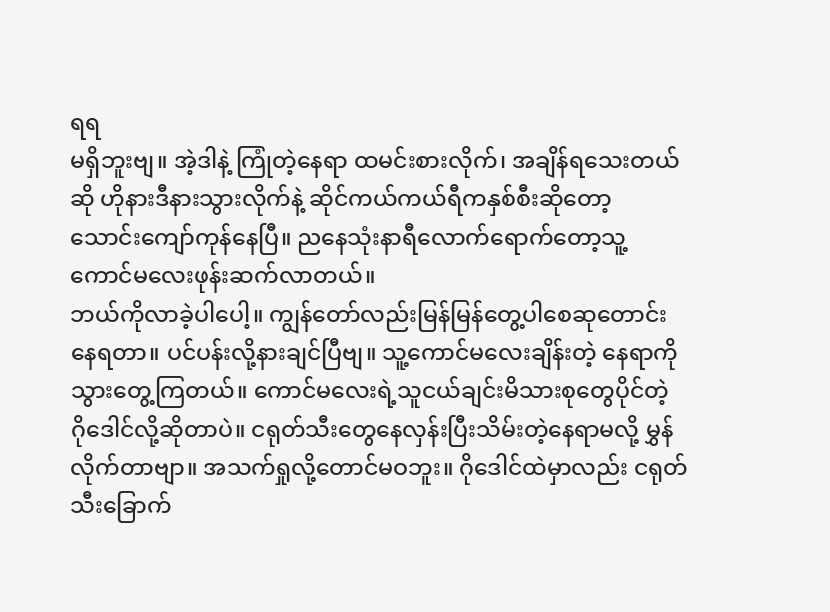ရရ
မရှိဘူးဗျ။ အဲ့ဒါနဲ့ ကြုံတဲ့နေရာ ထမင်းစားလိုက်၊ အချိန်ရသေးတယ်
ဆို ဟိုနားဒီနားသွားလိုက်နဲ့ ဆိုင်ကယ်ကယ်ရီကနှစ်စီးဆိုတော့
သောင်းကျော်ကုန်နေပြီ။ ညနေသုံးနာရီလောက်ရောက်တော့သူ့
ကောင်မလေးဖုန်းဆက်လာတယ်။
ဘယ်ကိုလာခဲ့ပါပေါ့။ ကျွန်တော်လည်းမြန်မြန်တွေ့ပါစေဆုတောင်း
နေရတာ။ ပင်ပန်းလို့နားချင်ပြီဗျ။ သူ့ကောင်မလေးချိန်းတဲ့ နေရာကို
သွားတွေ့ကြတယ်။ ကောင်မလေးရဲ့သူငယ်ချင်းမိသားစုတွေပိုင်တဲ့
ဂိုဒေါင်လို့ဆိုတာပဲ။ ငရုတ်သီးတွေနေလှန်းပြီးသိမ်းတဲ့နေရာမလို့ မွှန်
လိုက်တာဗျာ။ အသက်ရှုလို့တောင်မဝဘူး။ ဂိုဒေါင်ထဲမှာလည်း ငရုတ်
သီးခြောက်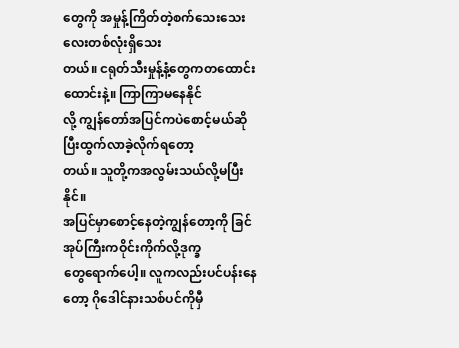တွေကို အမှုန့်ကြိတ်တဲ့စက်သေးသေးလေးတစ်လုံးရှိသေး
တယ်။ ငရုတ်သီးမှုန့်နံ့တွေကတထောင်းထောင်းနဲ့။ ကြာကြာမနေနိုင်
လို့ ကျွန်တော်အပြင်ကပဲစောင့်မယ်ဆိုပြီးထွက်လာခဲ့လိုက်ရတော့
တယ်။ သူတို့ကအလွမ်းသယ်လို့မပြီးနိုင်။
အပြင်မှာစောင့်နေတဲ့ကျွန်တော့ကို ခြင်အုပ်ကြီးကဝိုင်းကိုက်လို့ဒုက္ခ
တွေရောက်ပေါ့။ လူကလည်းပင်ပန်းနေတော့ ဂိုဒေါင်နားသစ်ပင်ကိုမှီ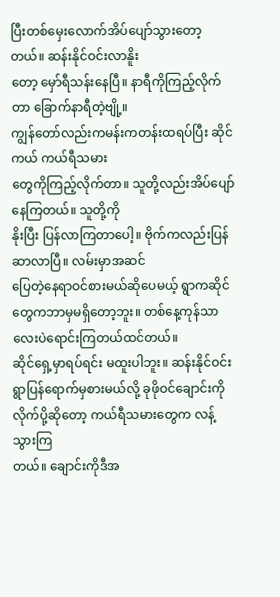ပြီးတစ်မှေးလောက်အိပ်ပျော်သွားတော့တယ်။ ဆန်းနိုင်ဝင်းလာနိူး
တော့ မှော်ရီသန်းနေပြီ။ နာရီကိုကြည့်လိုက်တာ ခြောက်နာရီတဲ့ဗျို့။
ကျွန်တော်လည်းကမန်းကတန်းထရပ်ပြီး ဆိုင်ကယ် ကယ်ရီသမား
တွေကိုကြည့်လိုက်တာ။ သူတို့လည်းအိပ်ပျော်နေကြတယ်။ သူတို့ကို
နိုးပြီး ပြန်လာကြတာပေါ့။ ဗိုက်ကလည်းပြန်ဆာလာပြီ။ လမ်းမှာအဆင်
ပြေတဲ့နေရာဝင်စားမယ်ဆိုပေမယ့် ရွာကဆိုင်တွေကဘာမှမရှိတော့ဘူး။ တစ်နေ့ကုန်သာလေးပဲရောင်းကြတယ်ထင်တယ်။
ဆိုင်ရှေ့မှာရပ်ရင်း မထူးပါဘူး။ ဆန်းနိုင်ဝင်းရွာပြန်ရောက်မှစားမယ်လို့ ခုဖိုဝင်ချောင်းကိုလိုက်ပို့ဆိုတော့ ကယ်ရီသမားတွေက လန့်သွားကြ
တယ်။ ချောင်းကိုဒီအ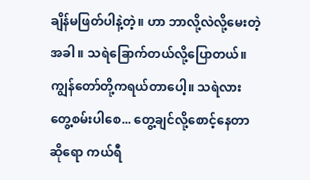ချိန်မဖြတ်ပါနဲ့တဲ့။ ဟာ ဘာလို့လဲလို့မေးတဲ့အခါ ။ သရဲခြောက်တယ်လို့ပြောတယ်။ ကျွန်တော်တို့ကရယ်တာပေါ့။ သရဲလား တွေ့စမ်းပါစေ... တွေ့ချင်လို့စောင့်နေတာ ဆိုရော ကယ်ရီ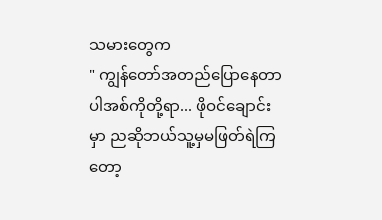သမားတွေက
" ကျွန်တော်အတည်ပြောနေတာပါအစ်ကိုတို့ရာ... ဖိုဝင်ချောင်း
မှာ ညဆိုဘယ်သူ့မှမဖြတ်ရဲကြတော့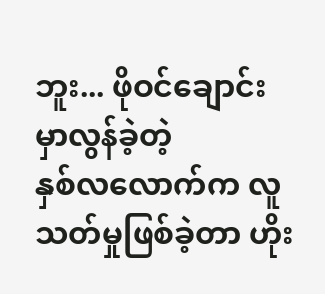ဘူး... ဖိုဝင်ချောင်းမှာလွန်ခဲ့တဲ့
နှစ်လလောက်က လူသတ်မှုဖြစ်ခဲ့တာ ဟိုး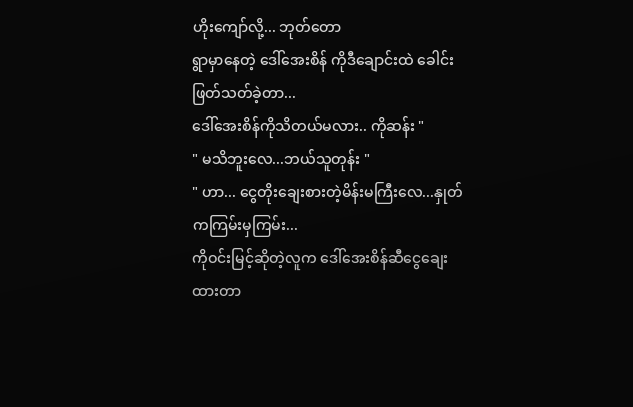ဟိုးကျော်လို့... ဘုတ်တော
ရွာမှာနေတဲ့ ဒေါ်အေးစိန် ကိုဒီချောင်းထဲ ခေါင်းဖြတ်သတ်ခဲ့တာ...
ဒေါ်အေးစိန်ကိုသိတယ်မလား.. ကိုဆန်း "
" မသိဘူးလေ...ဘယ်သူတုန်း "
" ဟာ... ငွေတိုးချေးစားတဲ့မိန်းမကြီးလေ...နှုတ်ကကြမ်းမှကြမ်း...
ကိုဝင်းမြင့်ဆိုတဲ့လူက ဒေါ်အေးစိန်ဆီငွေချေးထားတာ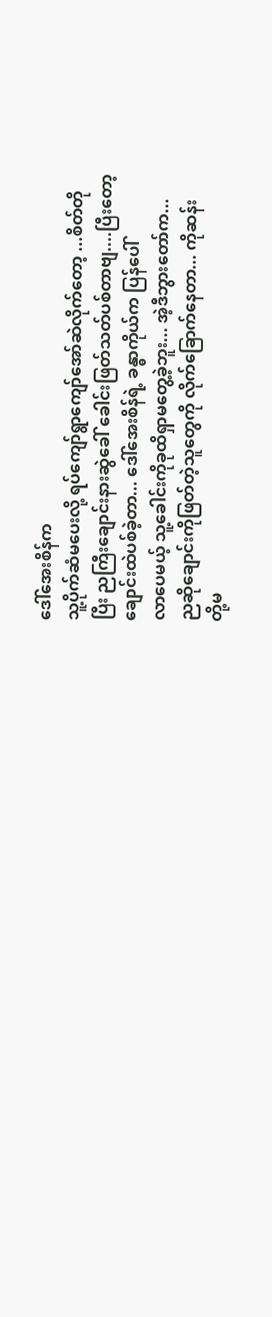ဒေါ်အေးစိန်က
သူ့ပိုက်ဆံမပေးလို့ ရပ်ကျော်ရွာကျော်အော်ဆဲလိုက်တော့ ...စိတ်တို
ပြီး ညကြီးချောင်းနားဆွဲခေါ် ခေါင်းဖြတ်သတ်ပစ်တာဗျ....ပြီးတော့
ချောင်းထဲပစ်ခဲ့တာ... ဒေါ်အေးစိန်ရဲ့ ခန္ဓာကိုယ်က ပြန်ပေါ်
လာပေမယ့် သူ့ခေါင်းကိုခုထိရှာမတွေ့ခဲ့ဘူး... အဲ့ဒီဘွားတော်က...
ညဆိုချောင်းကိုဖြတ်တဲ့သူတွေကို လိုက်ခြောက်နေတာ... ကိုဆန်း
တို့မ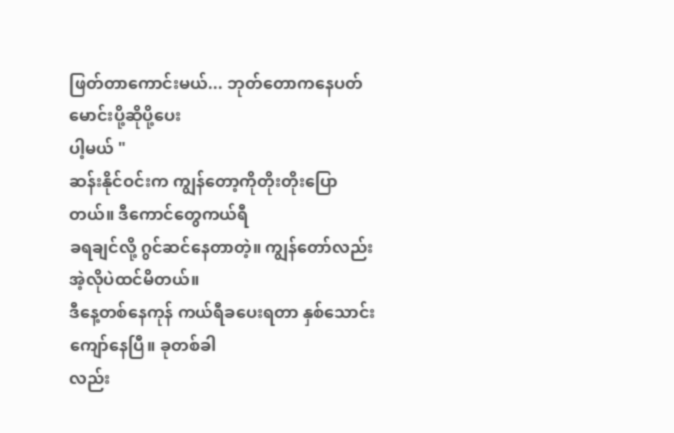ဖြတ်တာကောင်းမယ်... ဘုတ်တောကနေပတ်မောင်းပို့ဆိုပို့ပေး
ပါ့မယ် "
ဆန်းနိုင်ဝင်းက ကျွန်တော့ကိုတိုးတိုးပြောတယ်။ ဒီကောင်တွေကယ်ရီ
ခရချင်လို့ ဂွင်ဆင်နေတာတဲ့။ ကျွန်တော်လည်းအဲ့လိုပဲထင်မိတယ်။
ဒီနေ့တစ်နေကုန် ကယ်ရီခပေးရတာ နှစ်သောင်းကျော်နေပြီ။ ခုတစ်ခါ
လည်း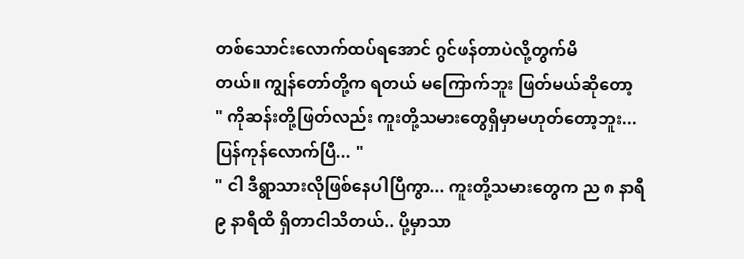တစ်သောင်းလောက်ထပ်ရအောင် ဂွင်ဖန်တာပဲလို့တွက်မိ
တယ်။ ကျွန်တော်တို့က ရတယ် မကြောက်ဘူး ဖြတ်မယ်ဆိုတော့
" ကိုဆန်းတို့ဖြတ်လည်း ကူးတို့သမားတွေရှိမှာမဟုတ်တော့ဘူး...
ပြန်ကုန်လောက်ပြီ... "
" ငါ ဒီရွာသားလိုဖြစ်နေပါပြီကွာ... ကူးတို့သမားတွေက ည ၈ နာရီ
၉ နာရီထိ ရှိတာငါသိတယ်.. ပို့မှာသာ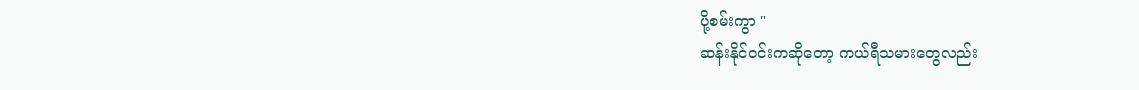ပို့စမ်းကွာ "
ဆန်းနိုင်ဝင်းကဆိုတော့ ကယ်ရီသမားတွေလည်း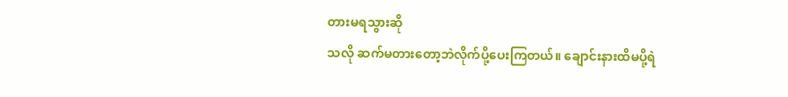တားမရသွားဆို
သလို ဆက်မတားတော့ဘဲလိုက်ပို့ပေးကြတယ်။ ချောင်းနားထိမပို့ရဲ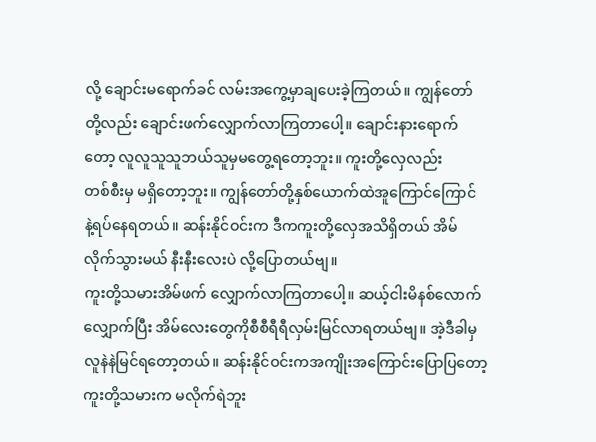လို့ ချောင်းမရောက်ခင် လမ်းအကွေ့မှာချပေးခဲ့ကြတယ်။ ကျွန်တော်
တို့လည်း ချောင်းဖက်လျှောက်လာကြတာပေါ့။ ချောင်းနားရောက်
တော့ လူလူသူသူဘယ်သူမှမတွေ့ရတော့ဘူး။ ကူးတို့လှေလည်း
တစ်စီးမှ မရှိတော့ဘူး။ ကျွန်တော်တို့နှစ်ယောက်ထဲအူကြောင်ကြောင်
နဲ့ရပ်နေရတယ်။ ဆန်းနိုင်ဝင်းက ဒီကကူးတို့လှေအသိရှိတယ် အိမ်
လိုက်သွားမယ် နီးနီးလေးပဲ လို့ပြောတယ်ဗျ။
ကူးတို့သမားအိမ်ဖက် လျှောက်လာကြတာပေါ့။ ဆယ့်ငါးမိနစ်လောက်
လျှောက်ပြီး အိမ်လေးတွေကိုစီစီရီရီလှမ်းမြင်လာရတယ်ဗျ။ အဲ့ဒီခါမှ
လူနဲနဲမြင်ရတော့တယ်။ ဆန်းနိုင်ဝင်းကအကျိုးအကြောင်းပြောပြတော့
ကူးတို့သမားက မလိုက်ရဲဘူး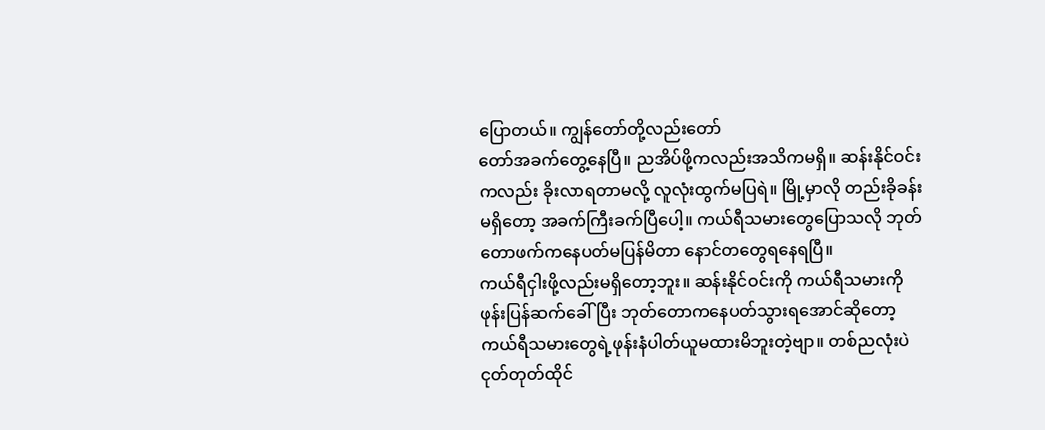ပြောတယ်။ ကျွန်တော်တို့လည်းတော်
တော်အခက်တွေ့နေပြီ။ ညအိပ်ဖို့ကလည်းအသိကမရှိ။ ဆန်းနိုင်ဝင်း
ကလည်း ခိုးလာရတာမလို့ လူလုံးထွက်မပြရဲ။ မြို့မှာလို တည်းခိုခန်း
မရှိတော့ အခက်ကြီးခက်ပြီပေါ့။ ကယ်ရီသမားတွေပြောသလို ဘုတ်
တောဖက်ကနေပတ်မပြန်မိတာ နောင်တတွေရနေရပြီ။
ကယ်ရီငှါးဖို့လည်းမရှိတော့ဘူး။ ဆန်းနိုင်ဝင်းကို ကယ်ရီသမားကို
ဖုန်းပြန်ဆက်ခေါ်ပြီး ဘုတ်တောကနေပတ်သွားရအောင်ဆိုတော့
ကယ်ရီသမားတွေရဲ့ဖုန်းနံပါတ်ယူမထားမိဘူးတဲ့ဗျာ။ တစ်ညလုံးပဲ
ငုတ်တုတ်ထိုင်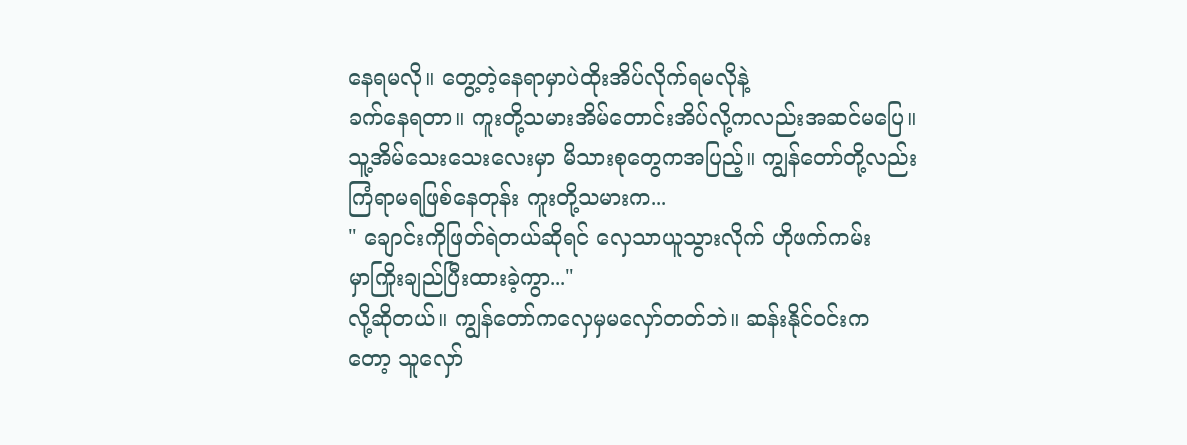နေရမလို။ တွေ့တဲ့နေရာမှာပဲထိုးအိပ်လိုက်ရမလိုနဲ့
ခက်နေရတာ။ ကူးတို့သမားအိမ်တောင်းအိပ်လို့ကလည်းအဆင်မပြေ။
သူ့အိမ်သေးသေးလေးမှာ မိသားစုတွေကအပြည့်။ ကျွန်တော်တို့လည်း
ကြံရာမရဖြစ်နေတုန်း ကူးတို့သမားက...
" ချောင်းကိုဖြတ်ရဲတယ်ဆိုရင် လှေသာယူသွားလိုက် ဟိုဖက်ကမ်း
မှာကြိုးချည်ပြီးထားခဲ့ကွာ..."
လို့ဆိုတယ်။ ကျွန်တော်ကလှေမှမလှော်တတ်ဘဲ။ ဆန်းနိုင်ဝင်းက
တော့ သူလှော်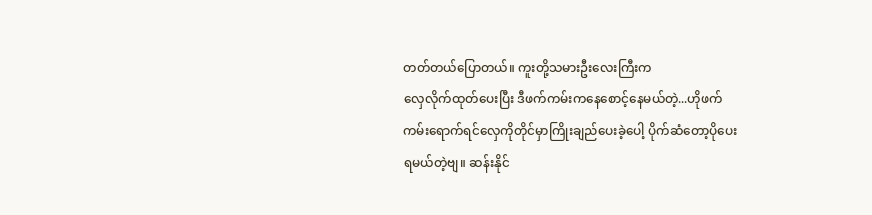တတ်တယ်ပြောတယ်။ ကူးတို့သမားဦးလေးကြီးက
လှေလိုက်ထုတ်ပေးပြီး ဒီဖက်ကမ်းကနေစောင့်နေမယ်တဲ့...ဟိုဖက်
ကမ်းရောက်ရင်လှေကိုတိုင်မှာကြိုးချည်ပေးခဲ့ပေါ့ ပိုက်ဆံတော့ပိုပေး
ရမယ်တဲ့ဗျ။ ဆန်းနိုင်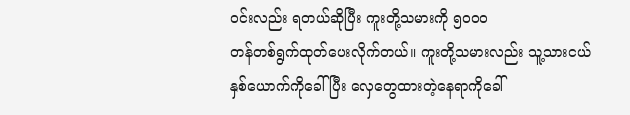ဝင်းလည်း ရတယ်ဆိုပြီး ကူးတို့သမားကို ၅၀၀၀
တန်တစ်ရွက်ထုတ်ပေးလိုက်တယ်။ ကူးတို့သမားလည်း သူ့သားငယ်
နှစ်ယောက်ကိုခေါ်ပြီး လှေတွေထားတဲ့နေရာကိုခေါ်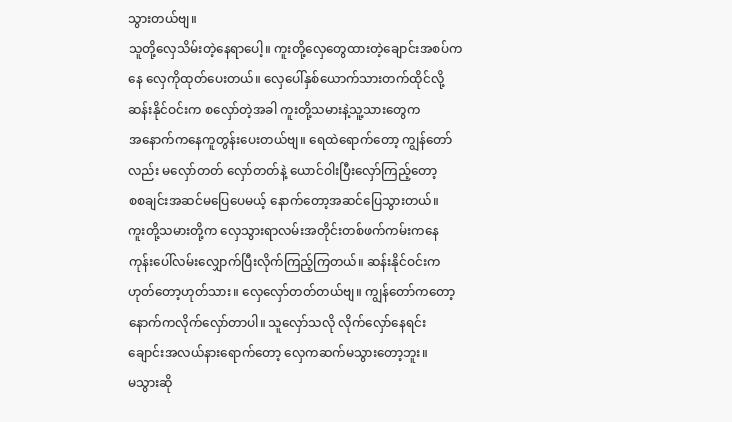သွားတယ်ဗျ။
သူတို့လှေသိမ်းတဲ့နေရာပေါ့။ ကူးတို့လှေတွေထားတဲ့ချောင်းအစပ်က
နေ လှေကိုထုတ်ပေးတယ်။ လှေပေါ်နှစ်ယောက်သားတက်ထိုင်လို့
ဆန်းနိုင်ဝင်းက စလှော်တဲ့အခါ ကူးတို့သမားနဲ့သူ့သားတွေက
အနောက်ကနေကူတွန်းပေးတယ်ဗျ။ ရေထဲရောက်တော့ ကျွန်တော်
လည်း မလှော်တတ် လှော်တတ်နဲ့ ယောင်ဝါးပြီးလှော်ကြည့်တော့
စစချင်းအဆင်မပြေပေမယ့် နောက်တော့အဆင်ပြေသွားတယ်။
ကူးတို့သမားတို့က လှေသွားရာလမ်းအတိုင်းတစ်ဖက်ကမ်းကနေ
ကုန်းပေါ်လမ်းလျှောက်ပြီးလိုက်ကြည့်ကြတယ်။ ဆန်းနိုင်ဝင်းက
ဟုတ်တော့ဟုတ်သား။ လှေလှော်တတ်တယ်ဗျ။ ကျွန်တော်ကတော့
နောက်ကလိုက်လှော်တာပါ။ သူလှော်သလို လိုက်လှော်နေရင်း
ချောင်းအလယ်နားရောက်တော့ လှေကဆက်မသွားတော့ဘူး။
မသွားဆို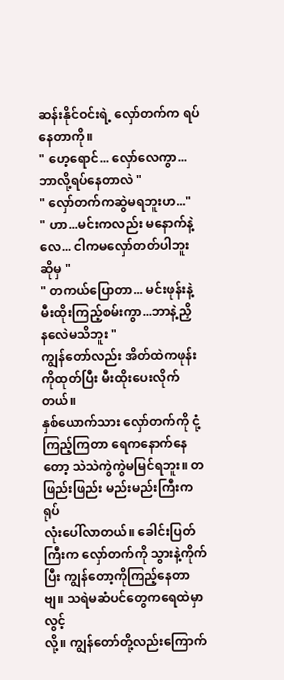ဆန်းနိုင်ဝင်းရဲ့ လှော်တက်က ရပ်နေတာကို။
" ဟေ့ရောင်... လှော်လေကွာ... ဘာလို့ရပ်နေတာလဲ "
" လှော်တက်ကဆွဲမရဘူးဟ..."
" ဟာ...မင်းကလည်း မနောက်နဲ့လေ... ငါကမလှော်တတ်ပါဘူး
ဆိုမှ "
" တကယ်ပြောတာ... မင်းဖုန်းနဲ့ မီးထိုးကြည့်စမ်းကွာ...ဘာနဲ့ညှိ
နလေဲမသိဘူး "
ကျွန်တော်လည်း အိတ်ထဲကဖုန်းကိုထုတ်ပြီး မီးထိုးပေးလိုက်တယ်။
နှစ်ယောက်သား လှော်တက်ကို ငုံ့ကြည့်ကြတာ ရေကနောက်နေ
တော့ သဲသဲကွဲကွဲမမြင်ရဘူး။ တဖြည်းဖြည်း မည်းမည်းကြီးကရုပ်
လုံးပေါ်လာတယ်။ ခေါင်းပြတ်ကြီးက လှော်တက်ကို သွားနဲ့ကိုက်
ပြီး ကျွန်တော့ကိုကြည့်နေတာဗျ။ သရဲမဆံပင်တွေကရေထဲမှာလွင့်
လို့။ ကျွန်တော်တို့လည်းကြောက်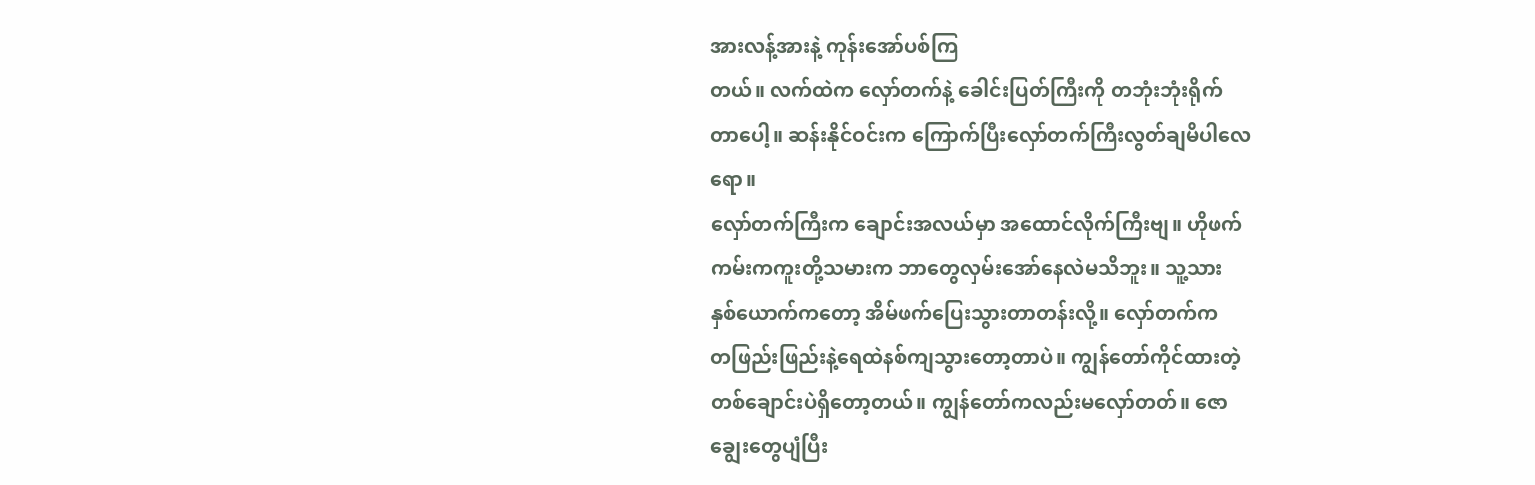အားလန့်အားနဲ့ ကုန်းအော်ပစ်ကြ
တယ်။ လက်ထဲက လှော်တက်နဲ့ ခေါင်းပြတ်ကြီးကို တဘုံးဘုံးရိုက်
တာပေါ့။ ဆန်းနိုင်ဝင်းက ကြောက်ပြီးလှော်တက်ကြီးလွတ်ချမိပါလေ
ရော။
လှော်တက်ကြီးက ချောင်းအလယ်မှာ အထောင်လိုက်ကြီးဗျ။ ဟိုဖက်
ကမ်းကကူးတို့သမားက ဘာတွေလှမ်းအော်နေလဲမသိဘူး။ သူ့သား
နှစ်ယောက်ကတော့ အိမ်ဖက်ပြေးသွားတာတန်းလို့။ လှော်တက်က
တဖြည်းဖြည်းနဲ့ရေထဲနစ်ကျသွားတော့တာပဲ။ ကျွန်တော်ကိုင်ထားတဲ့
တစ်ချောင်းပဲရှိတော့တယ်။ ကျွန်တော်ကလည်းမလှော်တတ်။ ဇော
ချွေးတွေပျံပြီး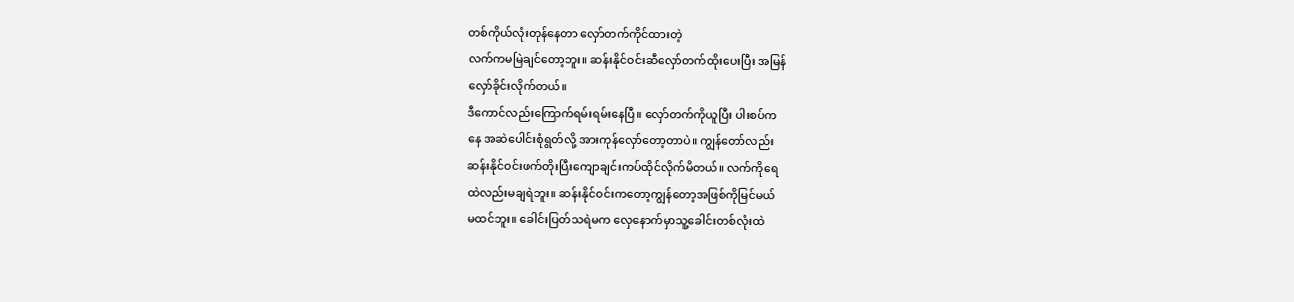တစ်ကိုယ်လုံးတုန်နေတာ လှော်တက်ကိုင်ထားတဲ့
လက်ကမမြဲချင်တော့ဘူး။ ဆန်းနိုင်ဝင်းဆီလှော်တက်ထိုးပေးပြီး အမြန်
လှော်ခိုင်းလိုက်တယ်။
ဒီကောင်လည်းကြောက်ရမ်းရမ်းနေပြီ။ လှော်တက်ကိုယူပြီး ပါးစပ်က
နေ အဆဲပေါင်းစုံရွတ်လို့ အားကုန်လှော်တော့တာပဲ။ ကျွန်တော်လည်း
ဆန်းနိုင်ဝင်းဖက်တိုးပြီးကျောချင်းကပ်ထိုင်လိုက်မိတယ်။ လက်ကိုရေ
ထဲလည်းမချရဲဘူး။ ဆန်းနိုင်ဝင်းကတော့ကျွန်တော့အဖြစ်ကိုမြင်မယ်
မထင်ဘူး။ ခေါင်းပြတ်သရဲမက လှေနောက်မှာသူ့ခေါင်းတစ်လုံးထဲ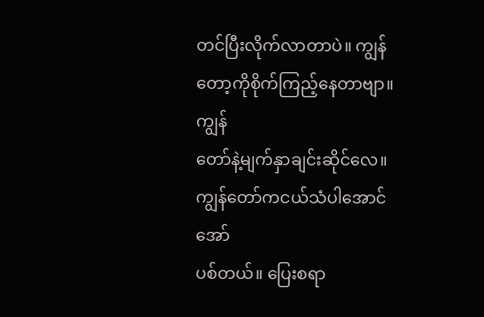တင်ပြီးလိုက်လာတာပဲ။ ကျွန်တော့ကိုစိုက်ကြည့်နေတာဗျာ။ ကျွန်
တော်နဲ့မျက်နှာချင်းဆိုင်လေ။ ကျွန်တော်ကငယ်သံပါအောင်အော်
ပစ်တယ်။ ပြေးစရာ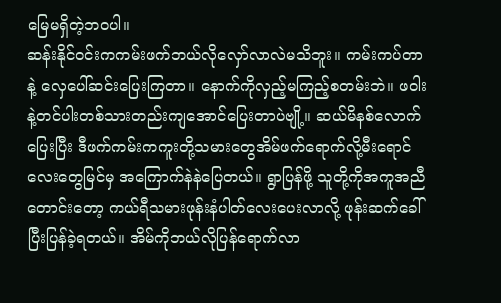မြေမရှိတဲ့ဘဝပါ။
ဆန်းနိုင်ဝင်းကကမ်းဖက်ဘယ်လိုလှော်လာလဲမသိဘူး။ ကမ်းကပ်တာ
နဲ့ လှေပေါ်ဆင်းပြေးကြတာ။ နောက်ကိုလှည့်မကြည့်စတမ်းဘဲ။ ဖဝါး
နဲ့တင်ပါးတစ်သားတည်းကျအောင်ပြေးတာပဲဗျို့။ ဆယ်မိနစ်လောက်
ပြေးပြီး ဒီဖက်ကမ်းကကူးတို့သမားတွေအိမ်ဖက်ရောက်လို့မီးရောင်
လေးတွေမြင်မှ အကြောက်နဲနဲပြေတယ်။ ရွာပြန်ဖို့ သူတို့ကိုအကူအညီ
တောင်းတော့ ကယ်ရီသမားဖုန်းနံပါတ်လေးပေးလာလို့ ဖုန်းဆက်ခေါ်
ပြီးပြန်ခဲ့ရတယ်။ အိမ်ကိုဘယ်လိုပြန်ရောက်လာ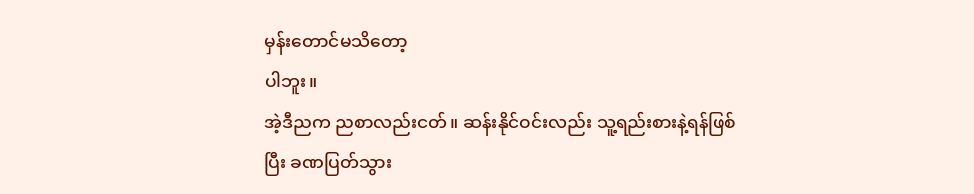မှန်းတောင်မသိတော့
ပါဘူး။
အဲ့ဒီညက ညစာလည်းငတ်။ ဆန်းနိုင်ဝင်းလည်း သူ့ရည်းစားနဲ့ရန်ဖြစ်
ပြီး ခဏပြတ်သွား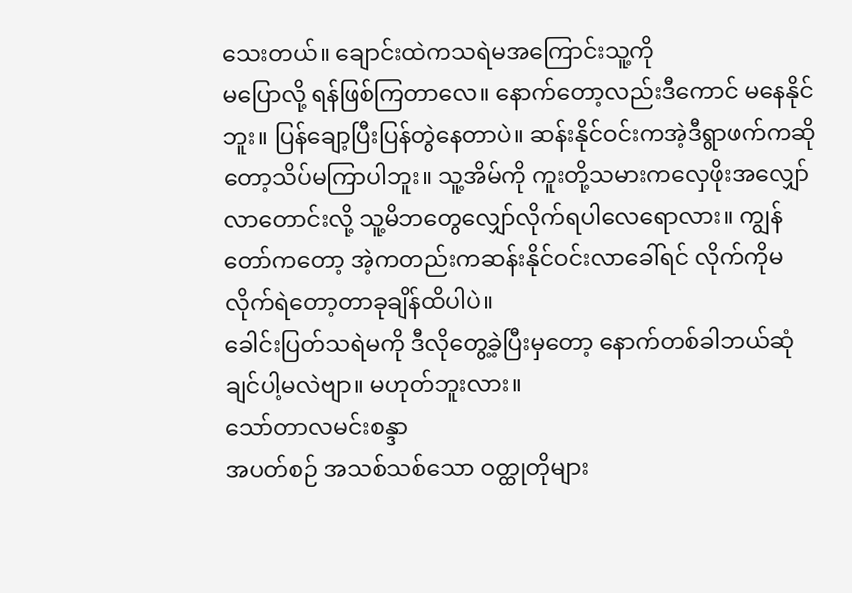သေးတယ်။ ချောင်းထဲကသရဲမအကြောင်းသူ့ကို
မပြောလို့ ရန်ဖြစ်ကြတာလေ။ နောက်တော့လည်းဒီကောင် မနေနိုင်
ဘူး။ ပြန်ချော့ပြီးပြန်တွဲနေတာပဲ။ ဆန်းနိုင်ဝင်းကအဲ့ဒီရွာဖက်ကဆို
တော့သိပ်မကြာပါဘူး။ သူ့အိမ်ကို ကူးတို့သမားကလှေဖိုးအလျှော်
လာတောင်းလို့ သူ့မိဘတွေလျှော်လိုက်ရပါလေရောလား။ ကျွန်
တော်ကတော့ အဲ့ကတည်းကဆန်းနိုင်ဝင်းလာခေါ်ရင် လိုက်ကိုမ
လိုက်ရဲတော့တာခုချိန်ထိပါပဲ။
ခေါင်းပြတ်သရဲမကို ဒီလိုတွေ့ခဲ့ပြီးမှတော့ နောက်တစ်ခါဘယ်ဆုံ
ချင်ပါ့မလဲဗျာ။ မဟုတ်ဘူးလား။
သော်တာလမင်းစန္ဒာ
အပတ်စဉ် အသစ်သစ်သော ဝတ္ထုတိုများ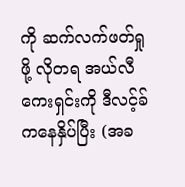ကို ဆက်လက်ဖတ်ရှုဖို့ လိုတရ အယ်လီကေးရှင်းကို ဒီလင့်ခ် ကနေနှိပ်ပြီး (အခ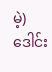မဲ့) ဒေါင်း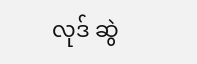လုဒ် ဆွဲ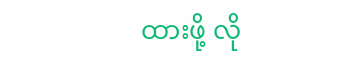ထားဖို့ လို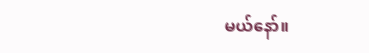မယ်နော်။